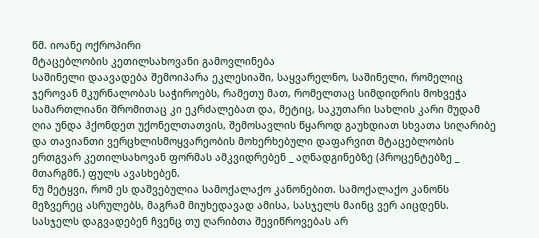წმ. იოანე ოქროპირი
მტაცებლობის კეთილსახოვანი გამოვლინება
საშინელი დაავადება შემოიპარა ეკლესიაში, საყვარელნო, საშინელი, რომელიც ჯეროვან მკურნალობას საჭიროებს, რამეთუ მათ, რომელთაც სიმდიდრის მოხვეჭა სამართლიანი შრომითაც კი ეკრძალებათ და, მეტიც, საკუთარი სახლის კარი მუდამ ღია უნდა ჰქონდეთ უქონელთათვის, შემოსავლის წყაროდ გაუხდიათ სხვათა სიღარიბე და თავიანთი ვერცხლისმოყვარეობის მოხერხებული დაფარვით მტაცებლობის ერთგვარ კეთილსახოვან ფორმას ამკვიდრებენ _ აღნადგინებზე (პროცენტებზე _ მთარგმნ.) ფულს ავასხებენ.
ნუ მეტყვი, რომ ეს დაშვებულია სამოქალაქო კანონებით. სამოქალაქო კანონს მეზვერეც ასრულებს, მაგრამ მიუხედავად ამისა, სასჯელს მაინც ვერ აიცდენს. სასჯელს დაგვადებენ ჩვენც თუ ღარიბთა შევიწროვებას არ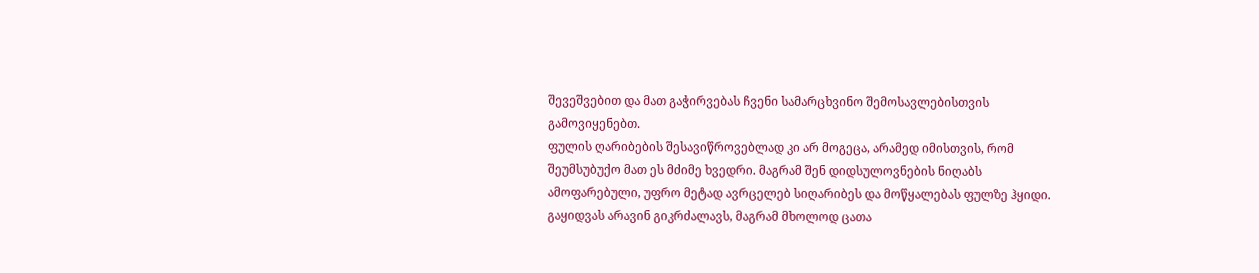შევეშვებით და მათ გაჭირვებას ჩვენი სამარცხვინო შემოსავლებისთვის გამოვიყენებთ.
ფულის ღარიბების შესავიწროვებლად კი არ მოგეცა, არამედ იმისთვის, რომ შეუმსუბუქო მათ ეს მძიმე ხვედრი. მაგრამ შენ დიდსულოვნების ნიღაბს ამოფარებული, უფრო მეტად ავრცელებ სიღარიბეს და მოწყალებას ფულზე ჰყიდი. გაყიდვას არავინ გიკრძალავს, მაგრამ მხოლოდ ცათა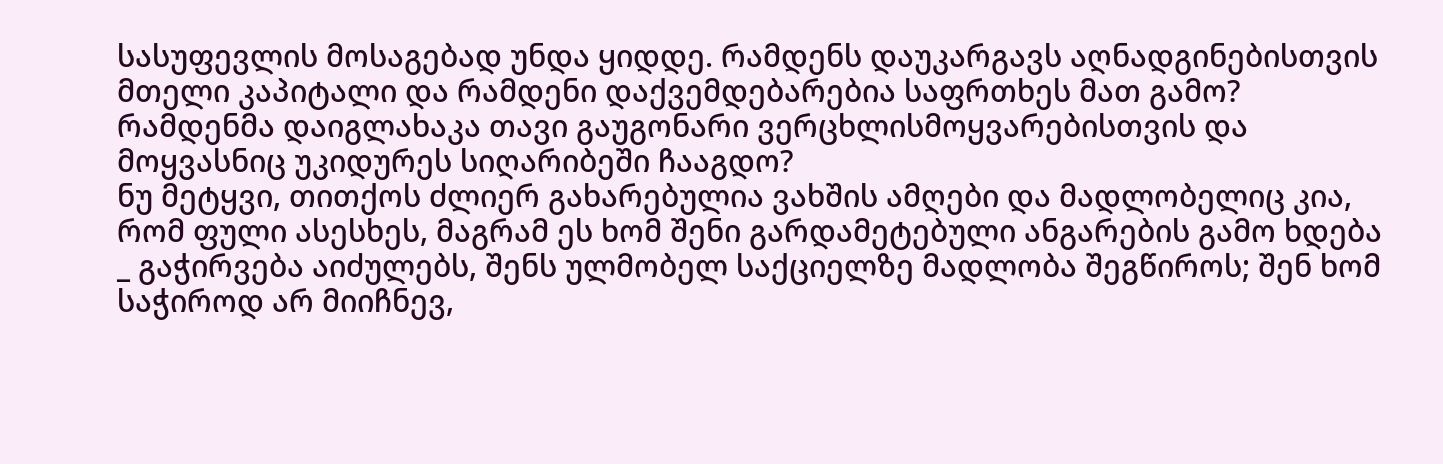სასუფევლის მოსაგებად უნდა ყიდდე. რამდენს დაუკარგავს აღნადგინებისთვის მთელი კაპიტალი და რამდენი დაქვემდებარებია საფრთხეს მათ გამო? რამდენმა დაიგლახაკა თავი გაუგონარი ვერცხლისმოყვარებისთვის და მოყვასნიც უკიდურეს სიღარიბეში ჩააგდო?
ნუ მეტყვი, თითქოს ძლიერ გახარებულია ვახშის ამღები და მადლობელიც კია, რომ ფული ასესხეს, მაგრამ ეს ხომ შენი გარდამეტებული ანგარების გამო ხდება _ გაჭირვება აიძულებს, შენს ულმობელ საქციელზე მადლობა შეგწიროს; შენ ხომ საჭიროდ არ მიიჩნევ,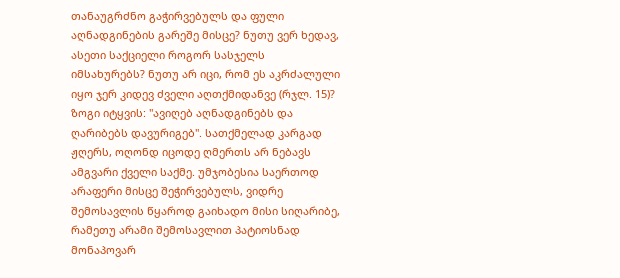თანაუგრძნო გაჭირვებულს და ფული აღნადგინების გარეშე მისცე? ნუთუ ვერ ხედავ, ასეთი საქციელი როგორ სასჯელს იმსახურებს? ნუთუ არ იცი, რომ ეს აკრძალული იყო ჯერ კიდევ ძველი აღთქმიდანვე (რჯლ. 15)?
ზოგი იტყვის: "ავიღებ აღნადგინებს და ღარიბებს დავურიგებ". სათქმელად კარგად ჟღერს, ოღონდ იცოდე ღმერთს არ ნებავს ამგვარი ქველი საქმე. უმჯობესია საერთოდ არაფერი მისცე შეჭირვებულს, ვიდრე შემოსავლის წყაროდ გაიხადო მისი სიღარიბე, რამეთუ არამი შემოსავლით პატიოსნად მონაპოვარ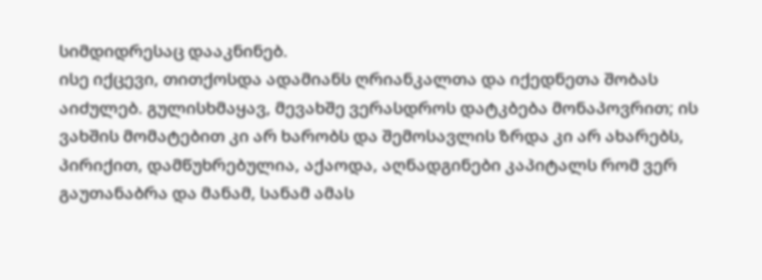სიმდიდრესაც დააკნინებ.
ისე იქცევი, თითქოსდა ადამიანს ღრიანკალთა და იქედნეთა შობას აიძულებ. გულისხმაყავ, მევახშე ვერასდროს დატკბება მონაპოვრით; ის ვახშის მომატებით კი არ ხარობს და შემოსავლის ზრდა კი არ ახარებს, პირიქით, დამწუხრებულია, აქაოდა, აღნადგინები კაპიტალს რომ ვერ გაუთანაბრა და მანამ, სანამ ამას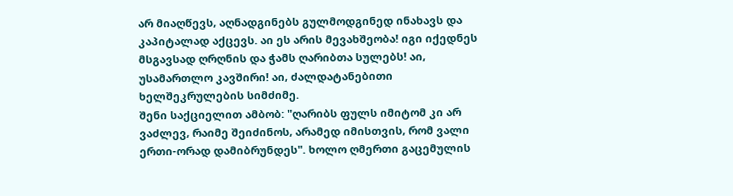არ მიაღწევს, აღნადგინებს გულმოდგინედ ინახავს და კაპიტალად აქცევს. აი ეს არის მევახშეობა! იგი იქედნეს მსგავსად ღრღნის და ჭამს ღარიბთა სულებს! აი, უსამართლო კავშირი! აი, ძალდატანებითი ხელშეკრულების სიმძიმე.
შენი საქციელით ამბობ: "ღარიბს ფულს იმიტომ კი არ ვაძლევ, რაიმე შეიძინოს, არამედ იმისთვის, რომ ვალი ერთი-ორად დამიბრუნდეს". ხოლო ღმერთი გაცემულის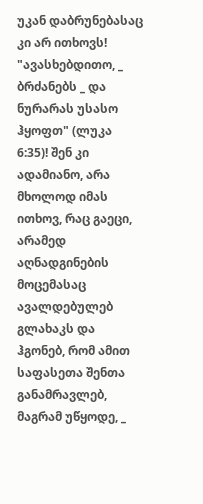უკან დაბრუნებასაც კი არ ითხოვს! "ავასხებდითო, _ ბრძანებს _ და ნურარას უსასო ჰყოფთ" (ლუკა 6:35)! შენ კი ადამიანო, არა მხოლოდ იმას ითხოვ, რაც გაეცი, არამედ აღნადგინების მოცემასაც ავალდებულებ გლახაკს და ჰგონებ, რომ ამით საფასეთა შენთა განამრავლებ, მაგრამ უწყოდე, _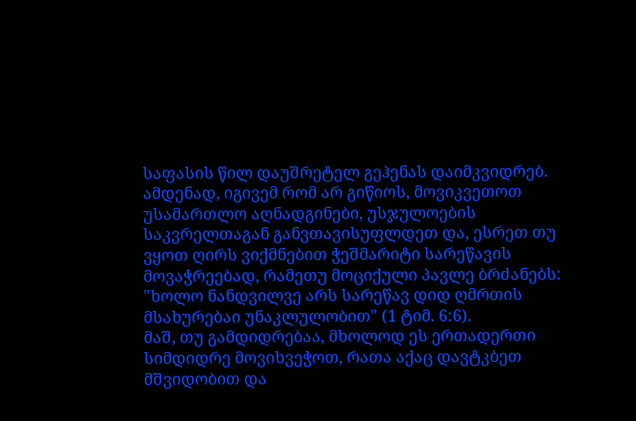საფასის წილ დაუშრეტელ გეჰენას დაიმკვიდრებ.
ამდენად, იგივემ რომ არ გიწიოს, მოვიკვეთოთ უსამართლო აღნადგინები, უსჯულოების საკვრელთაგან განვთავისუფლდეთ და, ესრეთ თუ ვყოთ ღირს ვიქმნებით ჭეშმარიტი სარეწავის მოვაჭრეებად, რამეთუ მოციქული პავლე ბრძანებს: "ხოლო ნანდვილვე არს სარეწავ დიდ ღმრთის მსახურებაი უნაკლულობით" (1 ტიმ. 6:6).
მაშ, თუ გამდიდრებაა, მხოლოდ ეს ერთადერთი სიმდიდრე მოვიხვეჭოთ, რათა აქაც დავტკბეთ მშვიდობით და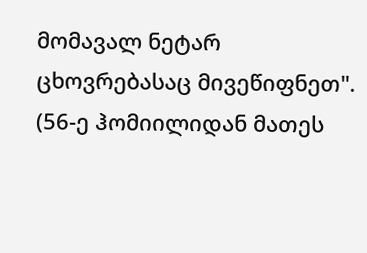მომავალ ნეტარ ცხოვრებასაც მივეწიფნეთ".
(56-ე ჰომიილიდან მათეს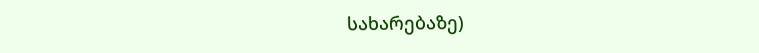სახარებაზე)